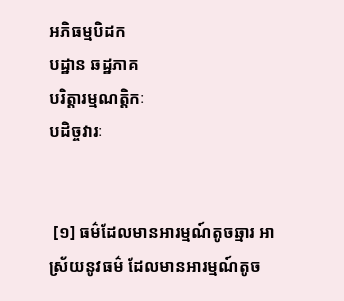អភិធម្មបិដក
បដ្ឋាន ឆដ្ឋភាគ
បរិត្តារម្មណត្តិកៈ
បដិច្ចវារៈ


 [១] ធម៌ដែលមានអារម្មណ៍តូចឆ្មារ អាស្រ័យនូវធម៌ ដែលមានអារម្មណ៍តូច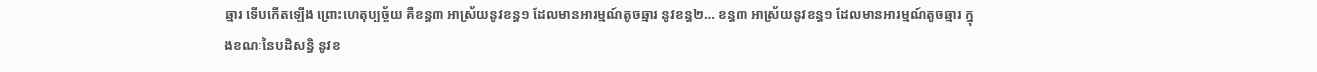ឆ្មារ ទើបកើតឡើង ព្រោះហេតុប្បច្ច័យ គឺខន្ធ៣ អាស្រ័យនូវខន្ធ១ ដែលមានអារម្មណ៍តូចឆ្មារ នូវខន្ធ២… ខន្ធ៣ អាស្រ័យនូវខន្ធ១ ដែលមានអារម្មណ៍តូចឆ្មារ ក្នុងខណៈនៃបដិសន្ធិ នូវខ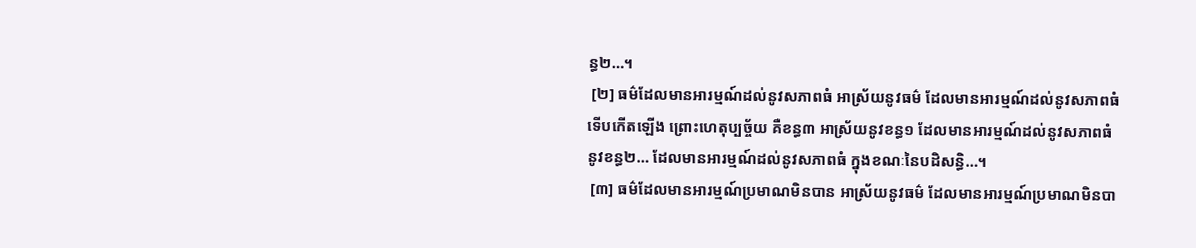ន្ធ២…។
 [២] ធម៌ដែលមានអារម្មណ៍ដល់នូវសភាពធំ អាស្រ័យនូវធម៌ ដែលមានអារម្មណ៍ដល់នូវសភាពធំ ទើបកើតឡើង ព្រោះហេតុប្បច្ច័យ គឺខន្ធ៣ អាស្រ័យនូវខន្ធ១ ដែលមានអារម្មណ៍ដល់នូវសភាពធំ នូវខន្ធ២… ដែលមានអារម្មណ៍ដល់នូវសភាពធំ ក្នុងខណៈនៃបដិសន្ធិ…។
 [៣] ធម៌ដែលមានអារម្មណ៍ប្រមាណមិនបាន អាស្រ័យនូវធម៌ ដែលមានអារម្មណ៍ប្រមាណមិនបា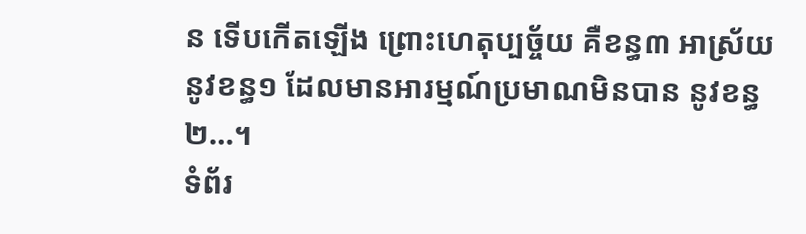ន ទើបកើតឡើង ព្រោះហេតុប្បច្ច័យ គឺខន្ធ៣ អាស្រ័យនូវខន្ធ១ ដែលមានអារម្មណ៍ប្រមាណមិនបាន នូវខន្ធ២…។
ទំព័រ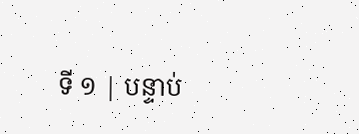ទី ១ | បន្ទាប់